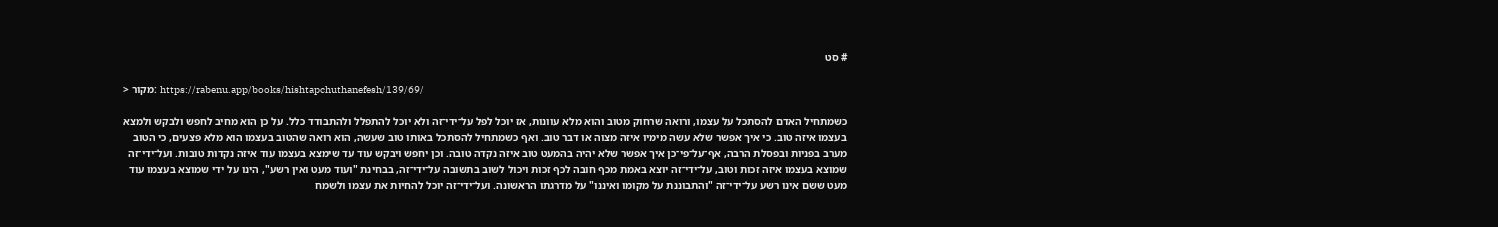# סט

> מקור: https://rabenu.app/books/hishtapchuthanefesh/139/69/

כשמתחיל האדם להסתכל על עצמו, ורואה שרחוק מטוב והוא מלא עוונות, אז יוכל לפל על־ידי־זה ולא יוכל להתפלל ולהתבודד כלל. על כן הוא מחיב לחפש ולבקש ולמצא בעצמו איזה טוב. כי איך אפשר שלא עשה מימיו איזה מצוה או דבר טוב. ואף כשמתחיל להסתכל באותו טוב שעשה, הוא רואה שהטוב בעצמו הוא מלא פצעים, כי הטוב מערב בפניות ובפסלת הרבה, אף־על־פי־כן איך אפשר שלא יהיה בהמעט טוב איזה נקדה טובה. וכן יחפש ויבקש עוד עד שימצא בעצמו עוד איזה נקדות טובות. ועל־ידי־זה שמוצא בעצמו איזה זכות וטוב, על־ידי־זה יוצא באמת מכף חובה לכף זכות ויכול לשוב בתשובה על־ידי־זה, בבחינת "ועוד מעט ואין רשע", הינו על ידי שמוצא בעצמו עוד מעט ששם אינו רשע על־ידי־זה "והתבוננת על מקומו ואיננו" על מדרגתו הראשונה. ועל־ידי־זה יוכל להחיות את עצמו ולשמח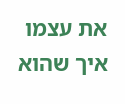את עצמו איך שהוא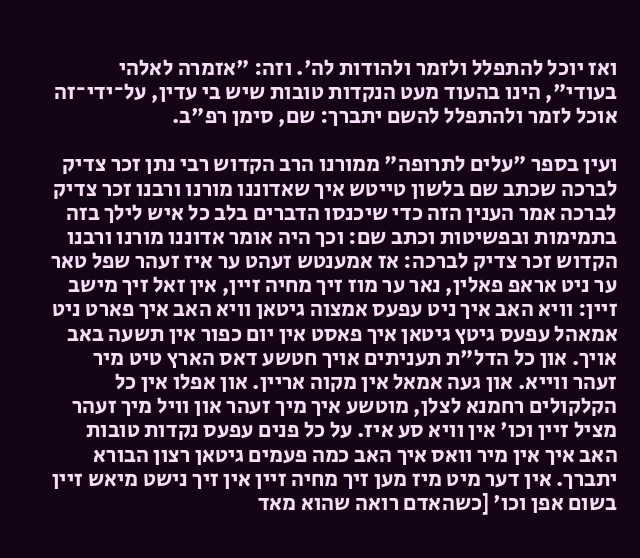ואז יוכל להתפלל ולזמר ולהודות לה'. וזה: "אזמרה לאלהי בעודי", הינו בהעוד מעט הנקדות טובות שיש בי עדין, על־ידי־זה אוכל לזמר ולהתפלל להשם יתברך: שם, סימן רפ"ב.

ועין בספר "עלים לתרופה" ממורנו הרב הקדוש רבי נתן זכר צדיק לברכה שכתב שם בלשון טייטש איך שאדוננו מורנו ורבנו זכר צדיק לברכה אמר הענין הזה כדי שיכנסו הדברים בלב כל איש לילך בזה בתמימות ובפשיטות וכתב שם: וכך היה אומר אדוננו מורנו ורבנו הקדוש זכר צדיק לברכה: אז אמענטש זעהט ער איז זעהר שפל טאר ער ניט אראפ פאלין, נאר ער מוז זיך מחיה זיין, אין זאל זיך מישב זיין: וויא האב איך ניט עפעס אמצוה גיטאן וויא האב איך פארט ניט אמאהל עפעס גיטץ גיטאן איך פאסט אין יום כפור אין תשעה באב אויך. און כל הדל"ת תעניתים אויך חטשע דאס הארץ טיט מיר זעהר ווייא. און געה אמאל אין מקוה אריין. און אפלו אין כל הקלקולים רחמנא לצלן, מוטשע איך מיך זעהר און וויל מיך זעהר מציל זיין וכו' אין וויא סע איז. על כל פנים עפעס נקדות טובות האב איך אין מיר וואס איך האב כמה פעמים גיטאן רצון הבורא יתברך. אין דער מיט מיז מען זיך מחיה זיין אין זיך נישט מיאש זיין בשום אפן וכו' [כשהאדם רואה שהוא מאד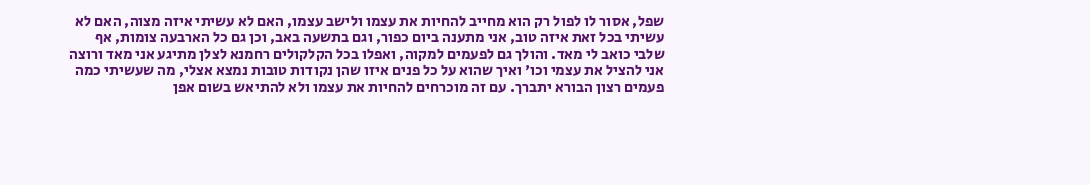שפל, אסור לו לפול רק הוא מחייב להחיות את עצמו ולישב עצמו, האם לא עשיתי איזה מצוה, האם לא עשיתי בכל זאת איזה טוב, אני מתענה ביום כפור, וגם בתשעה באב, וכן גם כל הארבעה צומות, אף שלבי כואב לי מאד. והולך גם לפעמים למקוה, ואפלו בכל הקלקולים רחמנא לצלן מתיגע אני מאד ורוצה אני להציל את עצמי וכו' ואיך שהוא על כל פנים איזו שהן נקודות טובות נמצא אצלי, מה שעשיתי כמה פעמים רצון הבורא יתברך. עם זה מוכרחים להחיות את עצמו ולא להתיאש בשום אפן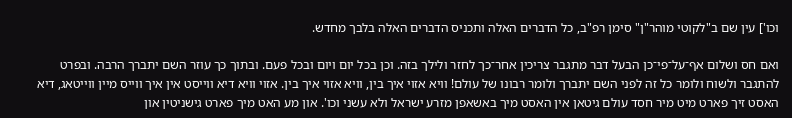וכו'] עין שם ב"לקוטי מוהר"ן" סימן רפ"ב, כל הדברים האלה ותכניס הדברים האלה בלבך מחדש.

ואם חס ושלום אף־על־פי־כן הבעל דבר מתגבר צריכין אחר־כך לחזר ולילך בזה. וכן בכל יום ויום ובכל פעם. ובתוך כך עוזר השם יתברך הרבה. ובפרט להתגבר ולשוח ולומר כל זה לפני השם יתברך ולומר רבונו של עולם! וויא אזוי איך בין, וויא אזוי איך בין. אזוי וויא דיא ווייסט אין איך ווייס מיין ווייטאג, דיא האסט זיך פארט מיט מיר חסד עולם גיטאן אין האסט מיך באשאפן מזרע ישראל ולא עשני וכו'. און מע האט מיך פארט גישניטין און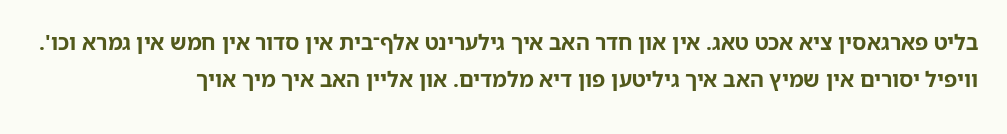בליט פארגאסין ציא אכט טאג. אין און חדר האב איך גילערינט אלף־בית אין סדור אין חמש אין גמרא וכו'. וויפיל יסורים אין שמיץ האב איך גיליטען פון דיא מלמדים. און אליין האב איך מיך אויך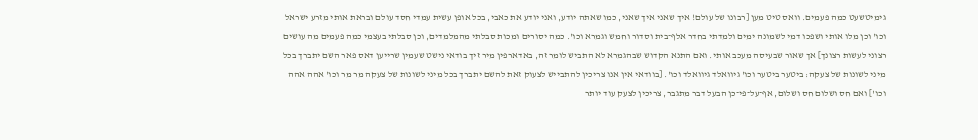גימיטשעט כמה פעמים. וואס טיט מען [רבונו של עולם! איך שאני איך שאני, כמו שאתה יודע, ואני יודע את כאבי, בכל אופן עשית עמדי חסד עולם ובראת אותי מזרע ישראל וכו' וכן מלו אותי ושפכו דמי לשמונה ימים ולמדתי בחדר אלף־בית וסדור וחמש וגמרא וכו'. כמה יסורים ומכות סבלתי מהמלמדים, וכן סבלתי בעצמי כמה פעמים מה עושים רצוני לעשות רצונך] אך שאור שבעיסה מעכב אותי. ואם התנא הקדוש שבהגמרא לא התביש לומר זה, באדארפין מיר זיך בודאי נישט שעמין שרייען דאס פאר השם יתברך בכל מיני לשונות של צעקה: ביטער ביטער וכו' גיוואלד גיוואלד וכו'. [בוודאי אין אנו צריכין להתבייש לצעוק זאת להשם יתברך בכל מיני לשונות של צעקה מר מר וכו' אהה אהה וכו'] ואם חס ושלום חס ושלום, אף־על־פי־כן הבעל דבר מתגבר, צריכין לצעק עוד יותר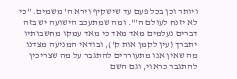ויותר וכן בכל פעם עד שישקיף וירא ה' משמים. "כי לא יזנח לעולם ה'". ומה שמתעכב הישועה יש בזה דברים נעלמים מאד מאד כי מאד עמקו מחשבותיו יתברך (עין לקמן אות ק'), ובודאי המניעה מצדנו מה שאין אנו מתעוררים להתגבר על מה שצריכין להתגבר כראוי, וגם השם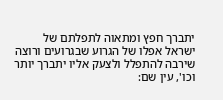יתברך חפץ ומתאוה לתפלתם של ישראל אפלו של הגרוע שבגרועים ורוצה שירבה להתפלל ולצעק אליו יתברך יותר וכו', עין שם: